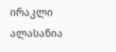ირაკლი ალასანია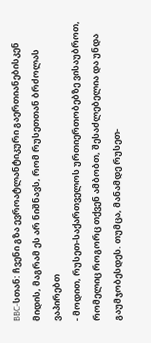BBC-სთან: ჩვენი გზა ევროატლანტიკური გაერთიანებისკენ მიდის, მაგრამ ეს არ ნიშნავს, რომ რუსეთთან ბრძოლას ვაპირებთ
- მოდით, რუსეთ-საქართველოს ურთიერთობებზე ვისაუბროთ, რომელიც როგორც თქვენ ამბობთ, შესაძლებელია და უნდა გაუმჯობესდეს. თუმცა, მანამდე რუსეთ-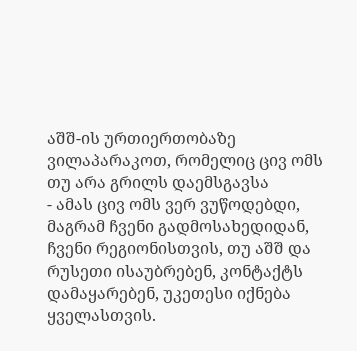აშშ-ის ურთიერთობაზე ვილაპარაკოთ, რომელიც ცივ ომს თუ არა გრილს დაემსგავსა
- ამას ცივ ომს ვერ ვუწოდებდი, მაგრამ ჩვენი გადმოსახედიდან, ჩვენი რეგიონისთვის, თუ აშშ და რუსეთი ისაუბრებენ, კონტაქტს დამაყარებენ, უკეთესი იქნება ყველასთვის.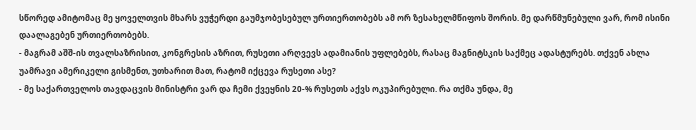სწორედ ამიტომაც მე ყოველთვის მხარს ვუჭერდი გაუმჯობესებულ ურთიერთობებს ამ ორ ზესახელმწიფოს შორის. მე დარწმუნებული ვარ, რომ ისინი დაალაგებენ ურთიერთობებს.
- მაგრამ აშშ-ის თვალსაზრისით, კონგრესის აზრით, რუსეთი არღვევს ადამიანის უფლებებს, რასაც მაგნიტსკის საქმეც ადასტურებს. თქვენ ახლა უამრავი ამერიკელი გისმენთ, უთხარით მათ, რატომ იქცევა რუსეთი ასე?
- მე საქართველოს თავდაცვის მინისტრი ვარ და ჩემი ქვეყნის 20-% რუსეთს აქვს ოკუპირებული. რა თქმა უნდა, მე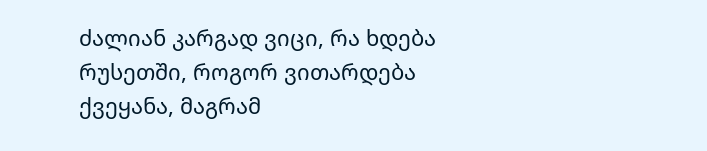ძალიან კარგად ვიცი, რა ხდება რუსეთში, როგორ ვითარდება ქვეყანა, მაგრამ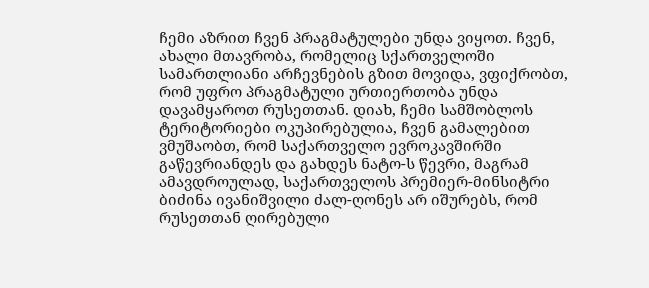ჩემი აზრით ჩვენ პრაგმატულები უნდა ვიყოთ. ჩვენ, ახალი მთავრობა, რომელიც სქართველოში სამართლიანი არჩევნების გზით მოვიდა, ვფიქრობთ, რომ უფრო პრაგმატული ურთიერთობა უნდა დავამყაროთ რუსეთთან. დიახ, ჩემი სამშობლოს ტერიტორიები ოკუპირებულია, ჩვენ გამალებით ვმუშაობთ, რომ საქართველო ევროკავშირში გაწევრიანდეს და გახდეს ნატო-ს წევრი, მაგრამ ამავდროულად, საქართველოს პრემიერ-მინსიტრი ბიძინა ივანიშვილი ძალ-ღონეს არ იშურებს, რომ რუსეთთან ღირებული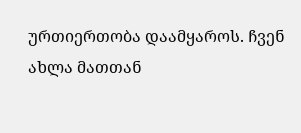ურთიერთობა დაამყაროს. ჩვენ ახლა მათთან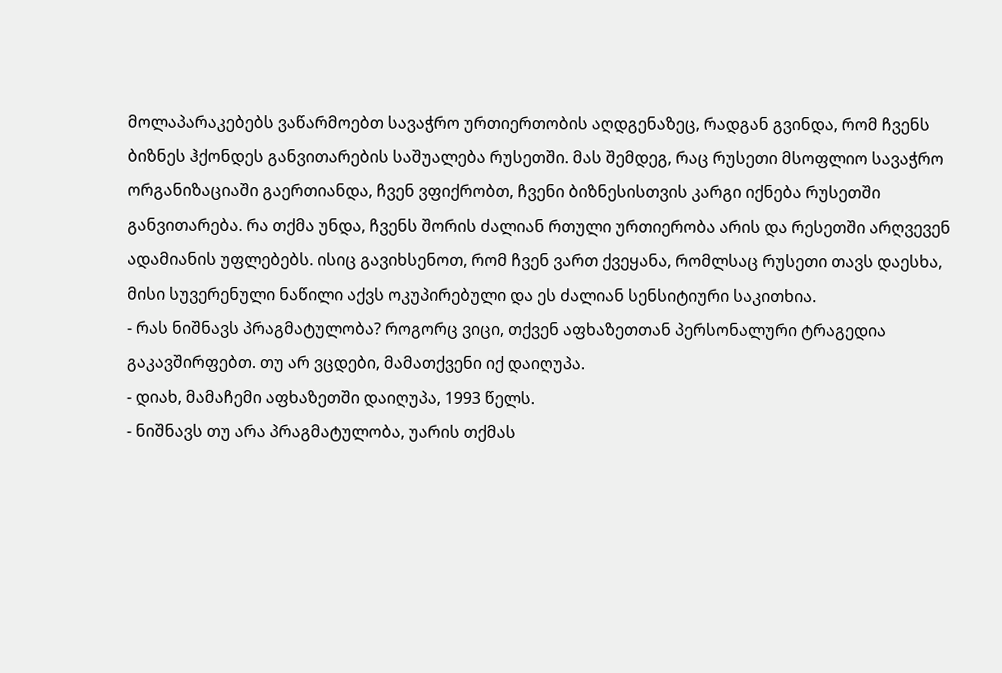მოლაპარაკებებს ვაწარმოებთ სავაჭრო ურთიერთობის აღდგენაზეც, რადგან გვინდა, რომ ჩვენს ბიზნეს ჰქონდეს განვითარების საშუალება რუსეთში. მას შემდეგ, რაც რუსეთი მსოფლიო სავაჭრო ორგანიზაციაში გაერთიანდა, ჩვენ ვფიქრობთ, ჩვენი ბიზნესისთვის კარგი იქნება რუსეთში განვითარება. რა თქმა უნდა, ჩვენს შორის ძალიან რთული ურთიერობა არის და რესეთში არღვევენ ადამიანის უფლებებს. ისიც გავიხსენოთ, რომ ჩვენ ვართ ქვეყანა, რომლსაც რუსეთი თავს დაესხა, მისი სუვერენული ნაწილი აქვს ოკუპირებული და ეს ძალიან სენსიტიური საკითხია.
- რას ნიშნავს პრაგმატულობა? როგორც ვიცი, თქვენ აფხაზეთთან პერსონალური ტრაგედია გაკავშირფებთ. თუ არ ვცდები, მამათქვენი იქ დაიღუპა.
- დიახ, მამაჩემი აფხაზეთში დაიღუპა, 1993 წელს.
- ნიშნავს თუ არა პრაგმატულობა, უარის თქმას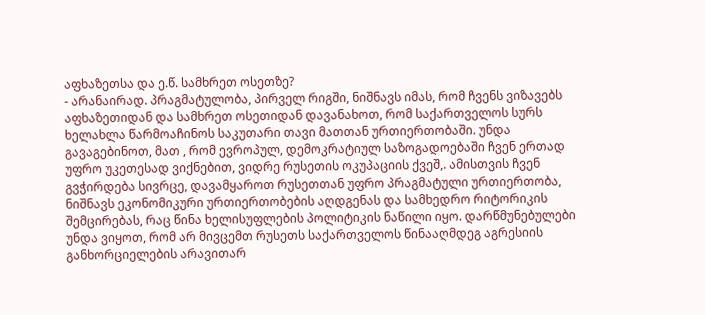აფხაზეთსა და ე.წ. სამხრეთ ოსეთზე?
- არანაირად. პრაგმატულობა, პირველ რიგში, ნიშნავს იმას, რომ ჩვენს ვიზავებს აფხაზეთიდან და სამხრეთ ოსეთიდან დავანახოთ, რომ საქართველოს სურს ხელახლა წარმოაჩინოს საკუთარი თავი მათთან ურთიერთობაში. უნდა გავაგებინოთ, მათ , რომ ევროპულ, დემოკრატიულ საზოგადოებაში ჩვენ ერთად უფრო უკეთესად ვიქნებით, ვიდრე რუსეთის ოკუპაციის ქვეშ,. ამისთვის ჩვენ გვჭირდება სივრცე, დავამყაროთ რუსეთთან უფრო პრაგმატული ურთიერთობა, ნიშნავს ეკონომიკური ურთიერთობების აღდგენას და სამხედრო რიტორიკის შემცირებას, რაც წინა ხელისუფლების პოლიტიკის ნაწილი იყო. დარწმუნებულები უნდა ვიყოთ, რომ არ მივცემთ რუსეთს საქართველოს წინააღმდეგ აგრესიის განხორციელების არავითარ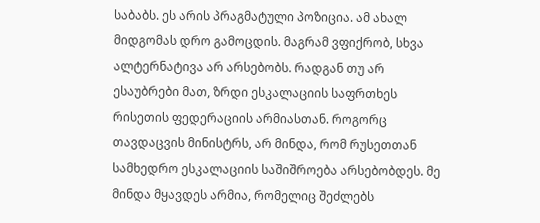საბაბს. ეს არის პრაგმატული პოზიცია. ამ ახალ მიდგომას დრო გამოცდის. მაგრამ ვფიქრობ, სხვა ალტერნატივა არ არსებობს. რადგან თუ არ ესაუბრები მათ, ზრდი ესკალაციის საფრთხეს რისეთის ფედერაციის არმიასთან. როგორც თავდაცვის მინისტრს, არ მინდა, რომ რუსეთთან სამხედრო ესკალაციის საშიშროება არსებობდეს. მე მინდა მყავდეს არმია, რომელიც შეძლებს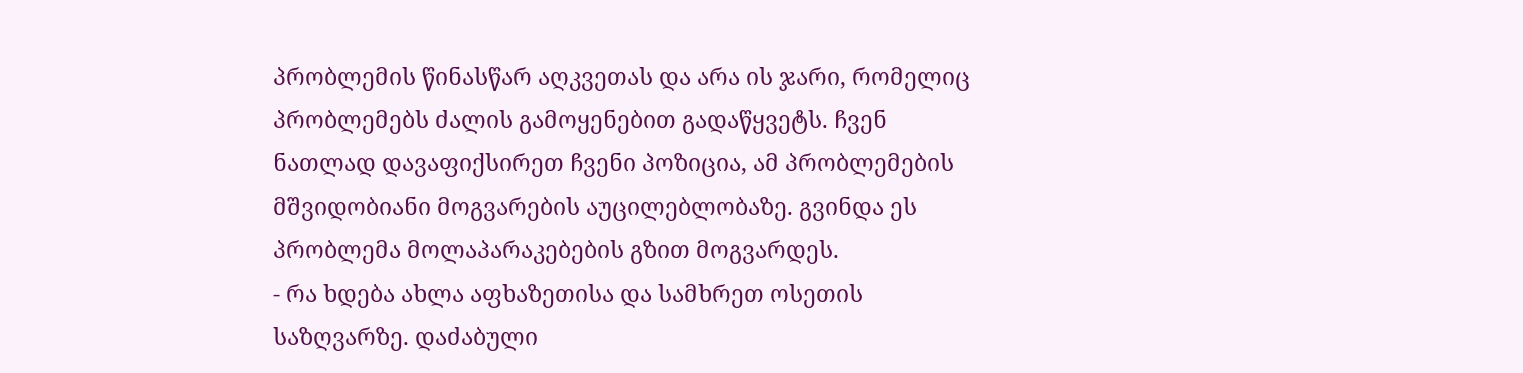პრობლემის წინასწარ აღკვეთას და არა ის ჯარი, რომელიც პრობლემებს ძალის გამოყენებით გადაწყვეტს. ჩვენ ნათლად დავაფიქსირეთ ჩვენი პოზიცია, ამ პრობლემების მშვიდობიანი მოგვარების აუცილებლობაზე. გვინდა ეს პრობლემა მოლაპარაკებების გზით მოგვარდეს.
- რა ხდება ახლა აფხაზეთისა და სამხრეთ ოსეთის საზღვარზე. დაძაბული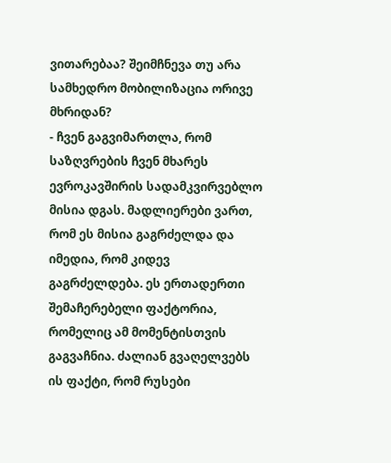ვითარებაა? შეიმჩნევა თუ არა სამხედრო მობილიზაცია ორივე მხრიდან?
- ჩვენ გაგვიმართლა, რომ საზღვრების ჩვენ მხარეს ევროკავშირის სადამკვირვებლო მისია დგას. მადლიერები ვართ, რომ ეს მისია გაგრძელდა და იმედია, რომ კიდევ გაგრძელდება. ეს ერთადერთი შემაჩერებელი ფაქტორია, რომელიც ამ მომენტისთვის გაგვაჩნია. ძალიან გვაღელვებს ის ფაქტი, რომ რუსები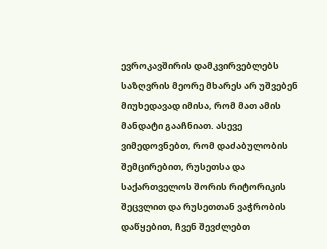ევროკავშირის დამკვირვებლებს საზღვრის მეორე მხარეს არ უშვებენ მიუხედავად იმისა, რომ მათ ამის მანდატი გააჩნიათ. ასევე ვიმედოვნებთ, რომ დაძაბულობის შემცირებით, რუსეთსა და საქართველოს შორის რიტორიკის შეცვლით და რუსეთთან ვაჭრობის დაწყებით, ჩვენ შევძლებთ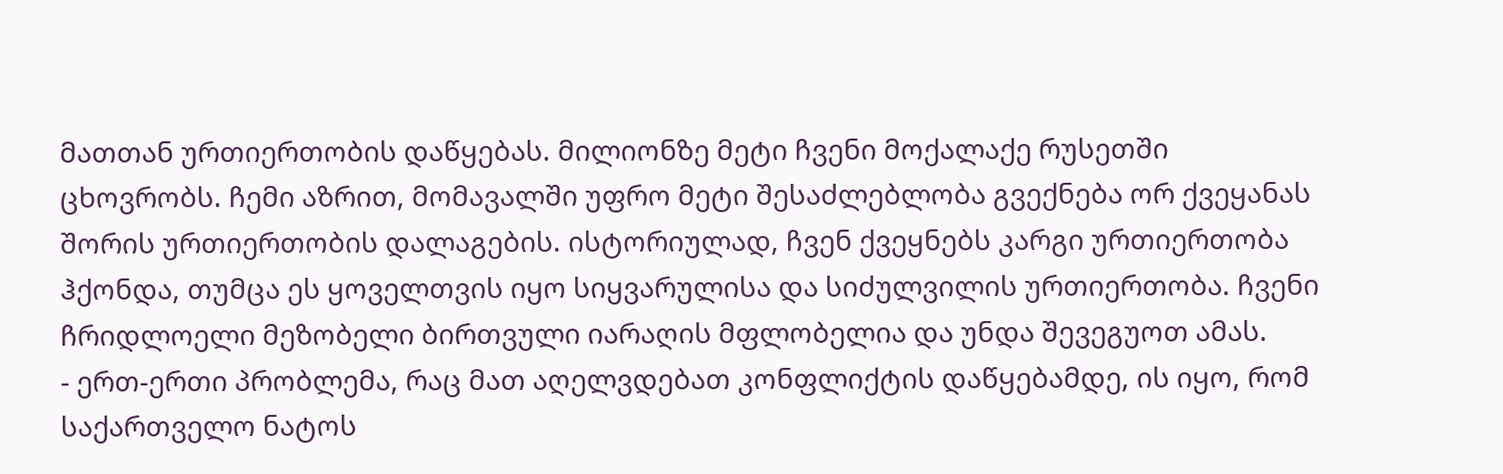მათთან ურთიერთობის დაწყებას. მილიონზე მეტი ჩვენი მოქალაქე რუსეთში ცხოვრობს. ჩემი აზრით, მომავალში უფრო მეტი შესაძლებლობა გვექნება ორ ქვეყანას შორის ურთიერთობის დალაგების. ისტორიულად, ჩვენ ქვეყნებს კარგი ურთიერთობა ჰქონდა, თუმცა ეს ყოველთვის იყო სიყვარულისა და სიძულვილის ურთიერთობა. ჩვენი ჩრიდლოელი მეზობელი ბირთვული იარაღის მფლობელია და უნდა შევეგუოთ ამას.
- ერთ-ერთი პრობლემა, რაც მათ აღელვდებათ კონფლიქტის დაწყებამდე, ის იყო, რომ საქართველო ნატოს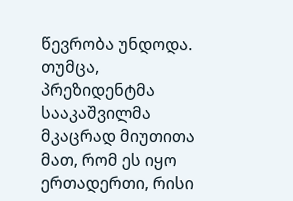წევრობა უნდოდა. თუმცა, პრეზიდენტმა სააკაშვილმა მკაცრად მიუთითა მათ, რომ ეს იყო ერთადერთი, რისი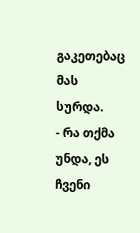გაკეთებაც მას სურდა.
- რა თქმა უნდა, ეს ჩვენი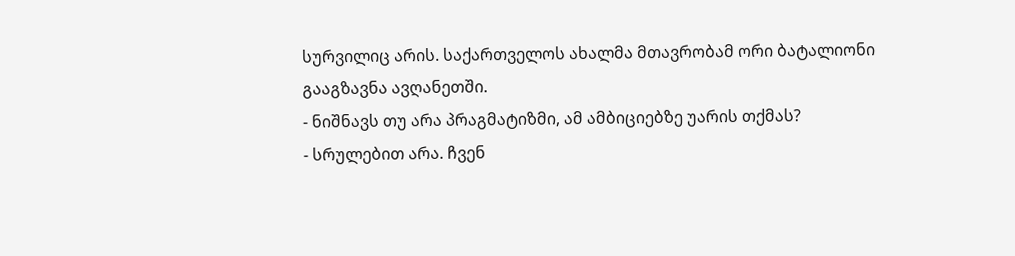სურვილიც არის. საქართველოს ახალმა მთავრობამ ორი ბატალიონი გააგზავნა ავღანეთში.
- ნიშნავს თუ არა პრაგმატიზმი, ამ ამბიციებზე უარის თქმას?
- სრულებით არა. ჩვენ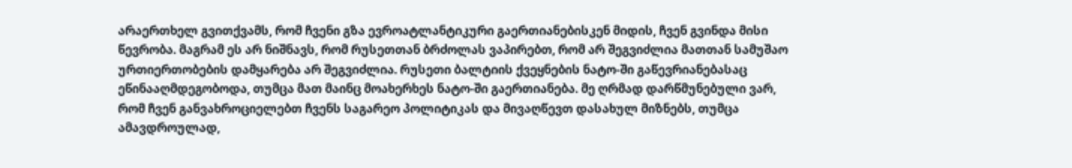არაერთხელ გვითქვამს, რომ ჩვენი გზა ევროატლანტიკური გაერთიანებისკენ მიდის, ჩვენ გვინდა მისი წევრობა. მაგრამ ეს არ ნიშნავს, რომ რუსეთთან ბრძოლას ვაპირებთ, რომ არ შეგვიძლია მათთან სამუშაო ურთიერთობების დამყარება არ შეგვიძლია. რუსეთი ბალტიის ქვეყნების ნატო-ში გაწევრიანებასაც ეწინააღმდეგობოდა, თუმცა მათ მაინც მოახერხეს ნატო-ში გაერთიანება. მე ღრმად დარწმუნებული ვარ, რომ ჩვენ განვახროციელებთ ჩვენს საგარეო პოლიტიკას და მივაღწევთ დასახულ მიზნებს, თუმცა ამავდროულად,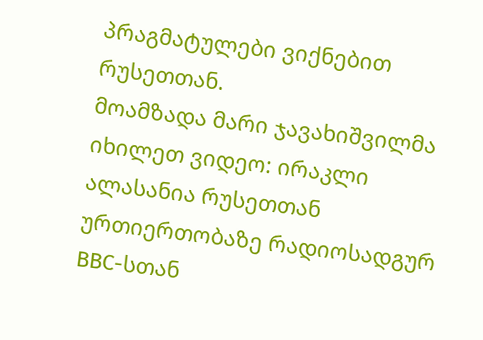პრაგმატულები ვიქნებით რუსეთთან.
მოამზადა მარი ჯავახიშვილმა
იხილეთ ვიდეო: ირაკლი ალასანია რუსეთთან ურთიერთობაზე რადიოსადგურ BBC-სთან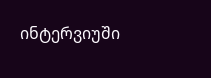ინტერვიუში